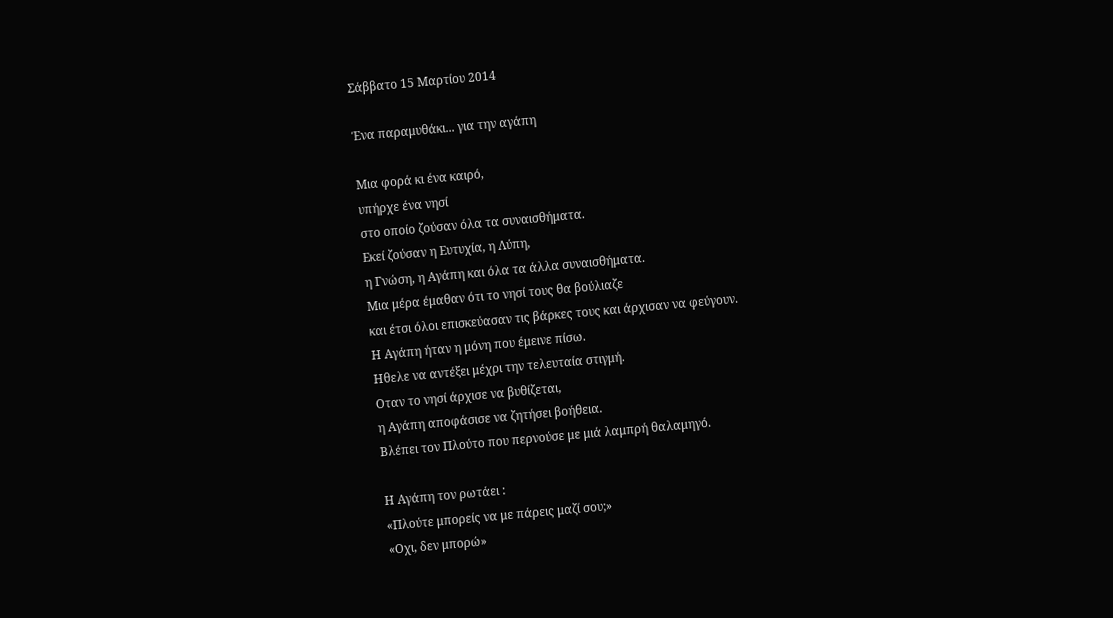Σάββατο 15 Μαρτίου 2014

Ένα παραμυθάκι... για την αγάπη

Mια φορά κι ένα καιρό,
υπήρχε ένα νησί
στο οποίο ζούσαν όλα τα συναισθήματα.
Εκεί ζούσαν η Ευτυχία, η Λύπη,
η Γνώση, η Αγάπη και όλα τα άλλα συναισθήματα.
Μια μέρα έμαθαν ότι το νησί τους θα βούλιαζε
και έτσι όλοι επισκεύασαν τις βάρκες τους και άρχισαν να φεύγουν.
Η Αγάπη ήταν η μόνη που έμεινε πίσω.
Ηθελε να αντέξει μέχρι την τελευταία στιγμή.
Οταν το νησί άρχισε να βυθίζεται,
η Αγάπη αποφάσισε να ζητήσει βοήθεια.
Βλέπει τον Πλούτο που περνούσε με μιά λαμπρή θαλαμηγό.

Η Αγάπη τον ρωτάει :
«Πλούτε μπορείς να με πάρεις μαζί σου;»
«Οχι, δεν μπορώ»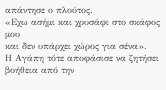απάντησε ο πλούτος.
«Εχω ασήμι και χρυσάφι στο σκάφος μου
και δεν υπάρχει χώρος για σένα».
Η Αγάπη τότε αποφάσισε να ζητήσει βοήθεια από την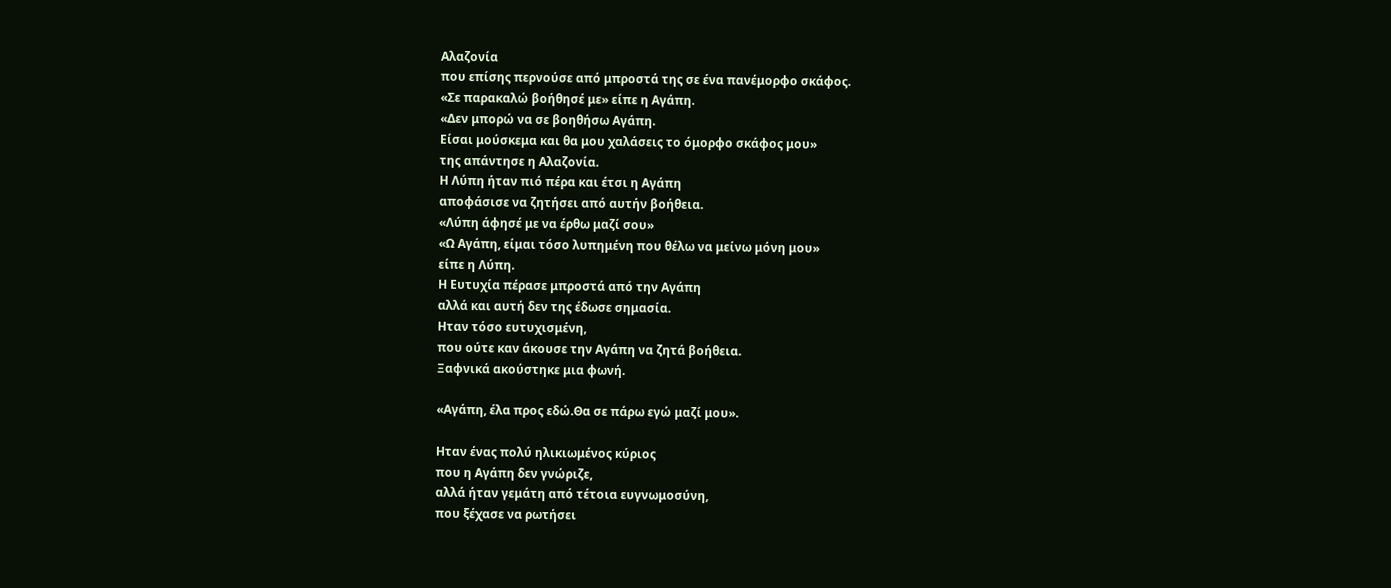Αλαζονία
που επίσης περνούσε από μπροστά της σε ένα πανέμορφο σκάφος.
«Σε παρακαλώ βοήθησέ με» είπε η Αγάπη.
«Δεν μπορώ να σε βοηθήσω Αγάπη.
Είσαι μούσκεμα και θα μου χαλάσεις το όμορφο σκάφος μου»
της απάντησε η Αλαζονία.
Η Λύπη ήταν πιό πέρα και έτσι η Αγάπη
αποφάσισε να ζητήσει από αυτήν βοήθεια.
«Λύπη άφησέ με να έρθω μαζί σου»
«Ω Αγάπη, είμαι τόσο λυπημένη που θέλω να μείνω μόνη μου»
είπε η Λύπη.
Η Ευτυχία πέρασε μπροστά από την Αγάπη
αλλά και αυτή δεν της έδωσε σημασία.
Ηταν τόσο ευτυχισμένη,
που ούτε καν άκουσε την Αγάπη να ζητά βοήθεια.
Ξαφνικά ακούστηκε μια φωνή.

«Αγάπη, έλα προς εδώ.Θα σε πάρω εγώ μαζί μου».

Ηταν ένας πολύ ηλικιωμένος κύριος
που η Αγάπη δεν γνώριζε,
αλλά ήταν γεμάτη από τέτοια ευγνωμοσύνη,
που ξέχασε να ρωτήσει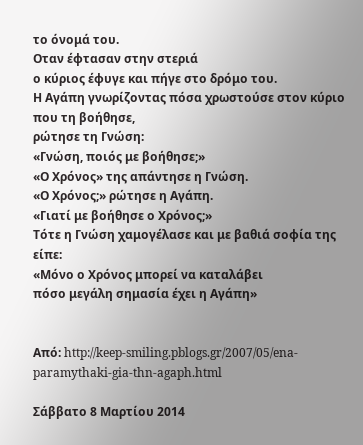το όνομά του.
Οταν έφτασαν στην στεριά
ο κύριος έφυγε και πήγε στο δρόμο του.
Η Αγάπη γνωρίζοντας πόσα χρωστούσε στον κύριο που τη βοήθησε,
ρώτησε τη Γνώση:
«Γνώση, ποιός με βοήθησε;»
«Ο Χρόνος» της απάντησε η Γνώση.
«Ο Χρόνος;» ρώτησε η Αγάπη.
«Γιατί με βοήθησε ο Χρόνος;»
Τότε η Γνώση χαμογέλασε και με βαθιά σοφία της είπε:
«Μόνο ο Χρόνος μπορεί να καταλάβει
πόσο μεγάλη σημασία έχει η Αγάπη»


Από: http://keep-smiling.pblogs.gr/2007/05/ena-paramythaki-gia-thn-agaph.html

Σάββατο 8 Μαρτίου 2014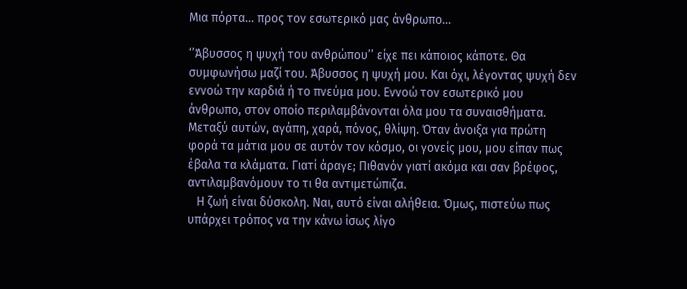Μια πόρτα... προς τον εσωτερικό μας άνθρωπο...

‘’Άβυσσος η ψυχή του ανθρώπου’’ είχε πει κάποιος κάποτε. Θα συμφωνήσω μαζί του. Άβυσσος η ψυχή μου. Και όχι, λέγοντας ψυχή δεν εννοώ την καρδιά ή το πνεύμα μου. Εννοώ τον εσωτερικό μου άνθρωπο, στον οποίο περιλαμβάνονται όλα μου τα συναισθήματα. Μεταξύ αυτών, αγάπη, χαρά, πόνος, θλίψη. Όταν άνοιξα για πρώτη φορά τα μάτια μου σε αυτόν τον κόσμο, οι γονείς μου, μου είπαν πως έβαλα τα κλάματα. Γιατί άραγε; Πιθανόν γιατί ακόμα και σαν βρέφος, αντιλαμβανόμουν το τι θα αντιμετώπιζα.
   Η ζωή είναι δύσκολη. Ναι, αυτό είναι αλήθεια. Όμως, πιστεύω πως υπάρχει τρόπος να την κάνω ίσως λίγο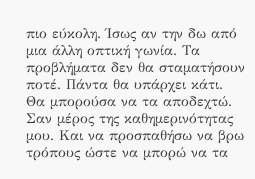πιο εύκολη. Ίσως αν την δω από μια άλλη οπτική γωνία. Τα προβλήματα δεν θα σταματήσουν ποτέ. Πάντα θα υπάρχει κάτι. Θα μπορούσα να τα αποδεχτώ. Σαν μέρος της καθημερινότητας μου. Και να προσπαθήσω να βρω τρόπους ώστε να μπορώ να τα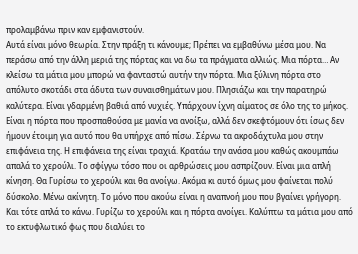προλαμβάνω πριν καν εμφανιστούν.
Αυτά είναι μόνο θεωρία. Στην πράξη τι κάνουμε; Πρέπει να εμβαθύνω μέσα μου. Να περάσω από την άλλη μεριά της πόρτας και να δω τα πράγματα αλλιώς. Μια πόρτα… Αν κλείσω τα μάτια μου μπορώ να φανταστώ αυτήν την πόρτα. Μια ξύλινη πόρτα στο απόλυτο σκοτάδι στα άδυτα των συναισθημάτων μου. Πλησιάζω και την παρατηρώ καλύτερα. Είναι γδαρμένη βαθιά από νυχιές. Υπάρχουν ίχνη αίματος σε όλο της το μήκος. Είναι η πόρτα που προσπαθούσα με μανία να ανοίξω, αλλά δεν σκεφτόμουν ότι ίσως δεν ήμουν έτοιμη για αυτό που θα υπήρχε από πίσω. Σέρνω τα ακροδάχτυλα μου στην επιφάνεια της. Η επιφάνεια της είναι τραχιά. Κρατάω την ανάσα μου καθώς ακουμπάω απαλά το χερούλι. Το σφίγγω τόσο που οι αρθρώσεις μου ασπρίζουν. Είναι μια απλή κίνηση. Θα Γυρίσω το χερούλι και θα ανοίγω. Ακόμα κι αυτό όμως μου φαίνεται πολύ δύσκολο. Μένω ακίνητη. Το μόνο που ακούω είναι η αναπνοή μου που βγαίνει γρήγορη. Και τότε απλά το κάνω. Γυρίζω το χερούλι και η πόρτα ανοίγει. Καλύπτω τα μάτια μου από το εκτυφλωτικό φως που διαλύει το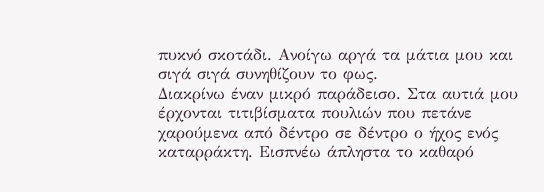πυκνό σκοτάδι. Ανοίγω αργά τα μάτια μου και σιγά σιγά συνηθίζουν το φως.
Διακρίνω έναν μικρό παράδεισο. Στα αυτιά μου έρχονται τιτιβίσματα πουλιών που πετάνε χαρούμενα από δέντρο σε δέντρο ο ήχος ενός καταρράκτη. Εισπνέω άπληστα το καθαρό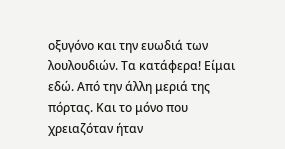οξυγόνο και την ευωδιά των λουλουδιών. Τα κατάφερα! Είμαι εδώ. Από την άλλη μεριά της πόρτας. Και το μόνο που χρειαζόταν ήταν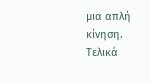μια απλή κίνηση.
Τελικά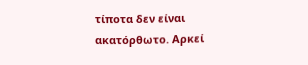τίποτα δεν είναι ακατόρθωτο. Αρκεί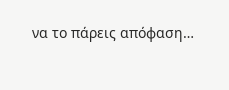να το πάρεις απόφαση…